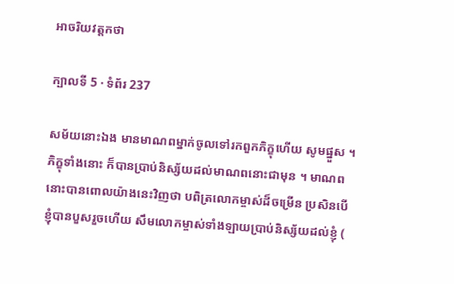អាចរិយវត្តកថា

ក្បាលទី 5 · ទំព័រ 237

សម័យនោះឯង មានមាណពម្នាក់ចូលទៅរកពួកភិក្ខុហើយ សូមផ្នួស ។ ភិក្ខុទាំងនោះ ក៏បានប្រាប់និស្ស័យដល់មាណពនោះជាមុន ។ មាណពនោះបានពោលយ៉ាងនេះវិញថា បពិត្រលោកម្ចាស់ដ៏ចម្រើន ប្រសិនបើ ខ្ញុំបានបួសរួចហើយ សឹមលោកម្ចាស់ទាំងឡាយប្រាប់និស្ស័យដល់ខ្ញុំ (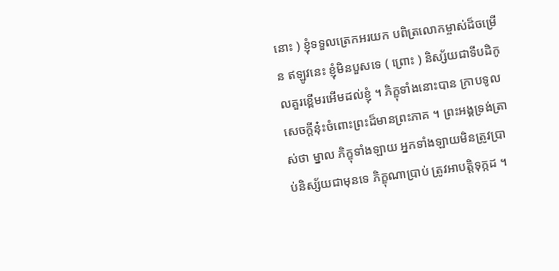នោះ ) ខ្ញុំទទួលត្រេកអរយក បពិត្រលោកម្ចាស់ដ៏ចម្រើន ឥឡូវនេះ ខ្ញុំមិនបួសទេ ( ព្រោះ ) និស្ស័យជាទីបដិកូលគួរខ្ពើមរអើមដល់ខ្ញុំ ។ ភិក្ខុទាំងនោះបាន ក្រាបទូលសេចក្តីនុ៎ះចំពោះព្រះដ៏មានព្រះភាគ ។ ព្រះអង្គទ្រង់ត្រាស់ថា ម្នាល ភិក្ខុទាំងឡាយ អ្នកទាំងឡាយមិនត្រូវប្រាប់និស្ស័យជាមុនទេ ភិក្ខុណាប្រាប់ ត្រូវអាបត្តិទុក្កដ ។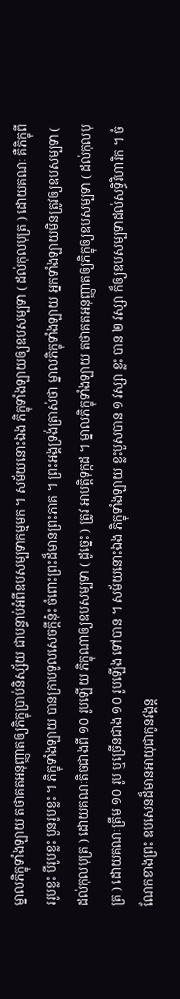ម្នាលភិក្ខុទាំងឡាយ តថាគតអនុញ្ញាតឲ្យភិក្ខុប្រាប់និស្ស័យ ជាបន្ទាប់អំពីឧបសម្បទាកម្មមក ។ សម័យនោះឯង ភិក្ខុទាំងឡាយឲ្យឧបសម្បទា ( ដល់កុលបុត្រ ) ដោយគណៈ គឺភិក្ខុពីររូបខ្លះ បីរូបខ្លះ បួនរូបខ្លះ ។ ភិក្ខុទាំងឡាយ បានក្រាបទូលសេចក្តីនុ៎ះ ចំពោះព្រះដ៏មានព្រះភាគ ។ ព្រះអង្គទ្រង់ត្រាស់ថា ម្នាលភិក្ខុទាំងឡាយ អ្នកទាំងឡាយមិនត្រូវឲ្យឧបសម្បទា ( ដល់កុលបុត្រ ) ដោយគណៈតិចជាងពី ១០ រូបឡើយ ភិក្ខុណាឲ្យឧបសម្បទា ( ដូច្នេះ ) ត្រូវ អាបត្តិទុក្កដ ។ ម្នាលភិក្ខុទាំងឡាយ តថាគតអនុញ្ញាតឲ្យភិក្ខុឲ្យឧបសម្បទា ( ដល់កុលបុត្រ ) ដោយគណៈត្រឹម ១០ រូប ឬច្រើនជាង ១០ រូបឡើង ទៅបាន ។ សម័យនោះឯង ភិក្ខុទាំងឡាយ ខ្លះបួសបាន ១ វស្សា ខ្លះ បាន ២ វស្សា ក៏ឲ្យឧបសម្បទាដល់សទ្ធិវិហារិក ។ ចំណែកខាងព្រះ ឧបសេនដ៏មានអាយុជាកូនវង្គន្ត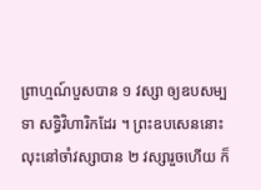ព្រាហ្មណ៍បួសបាន ១ វស្សា ឲ្យឧបសម្បទា សទ្ធិវិហារិកដែរ ។ ព្រះឧបសេននោះ លុះនៅចាំវស្សាបាន ២ វស្សារួចហើយ ក៏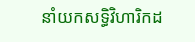នាំយកសទ្ធិវិហារិកដ